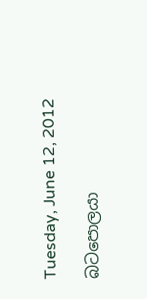Tuesday, June 12, 2012

බටපොලයා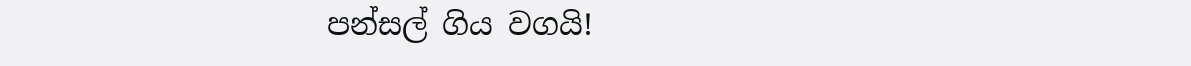පන්සල් ගිය වගයි!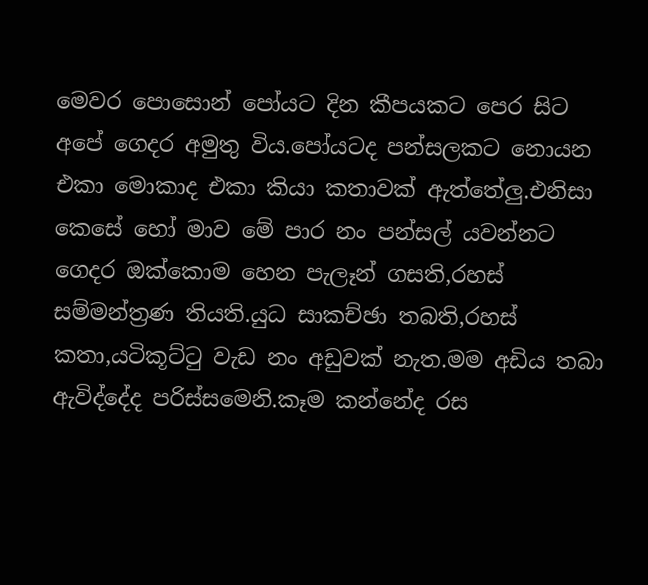මෙවර පොසොන් පෝයට දින කීපයකට පෙර සිට අපේ ගෙදර අමුතු විය.පෝයටද පන්සලකට නොයන එකා මොකාද එකා කියා කතාවක් ඇත්තේලු.එනිසා කෙසේ හෝ මාව මේ පාර නං පන්සල් යවන්නට ගෙදර ඔක්කොම හෙන පැලෑන් ගසති,රහස් සම්මන්ත්‍රණ තියති.යුධ සාකච්ඡා තබති,රහස් කතා,යටිකූට්ටු වැඩ නං අඩුවක් නැත.මම අඩිය තබා ඇවිද්දේද පරිස්සමෙනි.කෑම කන්නේද රස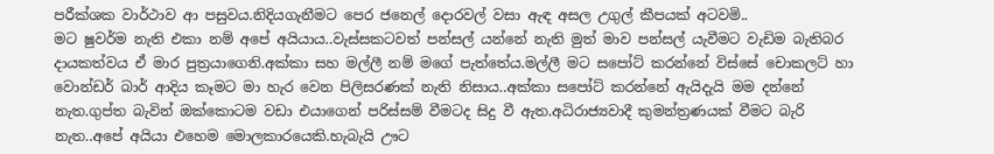පරීක්ශක වාර්ථාව ආ පසුවය.නිදියගැනීමට පෙර ජනෙල් දොරවල් වසා ඇඳ අසල උගුල් කීපයක් අටවමි..
මට ෂුවර්ම නැති එකා නම් අපේ අයියාය..වැස්සකටවත් පන්සල් යන්නේ නැති මුත් මාව පන්සල් යැවීමට වැඩිම බැතිබර දායකත්වය ඒ මාර පුත්‍රයාගෙනි.අක්කා සහ මල්ලී නම් මගේ පැත්තේය.මල්ලී මට සපෝට් කරන්නේ විස්සේ චොකලට් හා වොන්ඩර් බාර් ආදිය කෑමට මා හැර වෙන පිලිසරණක් නැති නිසාය..අක්කා සපෝට් කරන්නේ ඇයිදැයි මම දන්නේ නැත.ගුප්ත බැවින් ඔක්කොටම වඩා එයාගෙන් පරිස්සම් වීමටද සිදු වී ඇත.අධිරාජ්‍යවාදී කුමන්ත්‍රණයක් වීමට බැරි නැත..අපේ අයියා එහෙම මොලකාරයෙකි.හැබැයි ඌට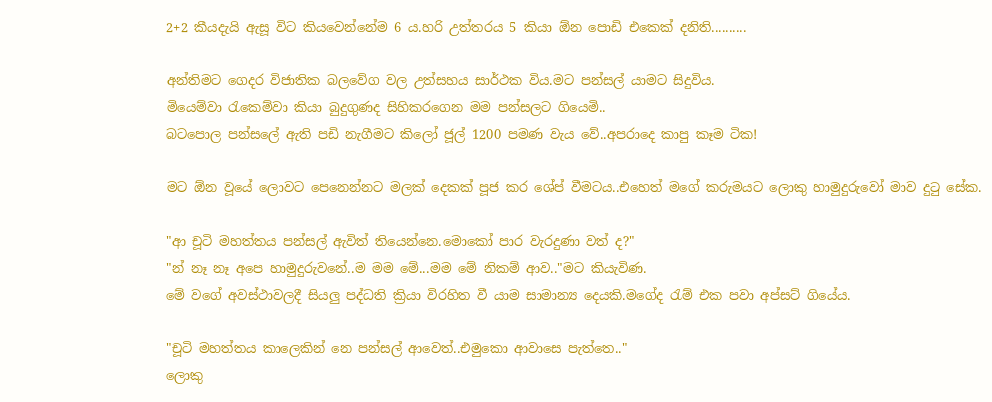2+2 කීයදැයි ඇසූ විට කියවෙන්නේම 6 ය.හරි උත්තරය 5 කියා ඕන පොඩි එකෙක් දනිති..........

අන්තිමට ගෙදර විජාතික බලවේග වල උත්සහය සාර්ථක විය.මට පන්සල් යාමට සිදුවිය.
මියෙම්වා රැකෙම්වා කියා බුදුගුණද සිහිකරගෙන මම පන්සලට ගියෙමි..
බටපොල පන්සලේ ඇති පඩි නැගීමට කිලෝ ජූල් 1200 පමණ වැය වේ..අපරාදෙ කාපු කෑම ටික!

මට ඕන වූයේ ලොවට පෙනෙන්නට මලක් දෙකක් පූජ කර ශේප් වීමටය..එහෙත් මගේ කරුමයට ලොකු හාමුදුරුවෝ මාව දුටු සේක.

"ආ චූටි මහත්තය පන්සල් ඇවිත් තියෙන්නෙ.මොකෝ පාර වැරදුණා වත් ද?"
"න් නෑ නෑ අපෙ හාමුදුරුවනේ..ම මම මේ...මම මේ නිකම් ආව.."මට කියැවිණ.
මේ වගේ අවස්ථාවලදී සියලු පද්ධති ක්‍රියා විරහිත වී යාම සාමාන්‍ය දෙයකි.මගේද රැම් එක පවා අප්සට් ගියේය.

"චූටි මහත්තය කාලෙකින් නෙ පන්සල් ආවෙත්..එමුකො ආවාසෙ පැත්තෙ.."
ලොකු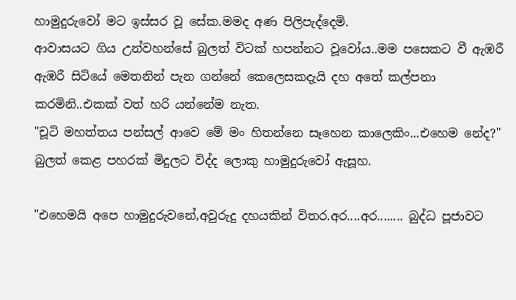හාමුදුරුවෝ මට ඉස්සර වූ සේක.මමද අණ පිලිපැද්දෙමි.
ආවාසයට ගිය උන්වහන්සේ බුලත් විටක් හපන්නට වූවෝය..මම පසෙකට වී ඇඹරී ඇඹරී සිටියේ මෙතනින් පැන ගන්නේ කෙලෙසකදැයි දහ අතේ කල්පනා කරමිනි..එකක් වත් හරි යන්නේම නැත.
"චූටි මහත්තය පන්සල් ආවෙ මේ මං හිතන්නෙ සෑහෙන කාලෙකිං...එහෙම නේද?"
බුලත් කෙළ පහරක් මිදුලට විද්ද ලොකු හාමුදුරුවෝ ඇසූහ.

"එහෙමයි අපෙ හාමුදුරුවනේ,අවුරුදු දහයකින් විතර.අර....අර........ බුද්ධ පූජාවට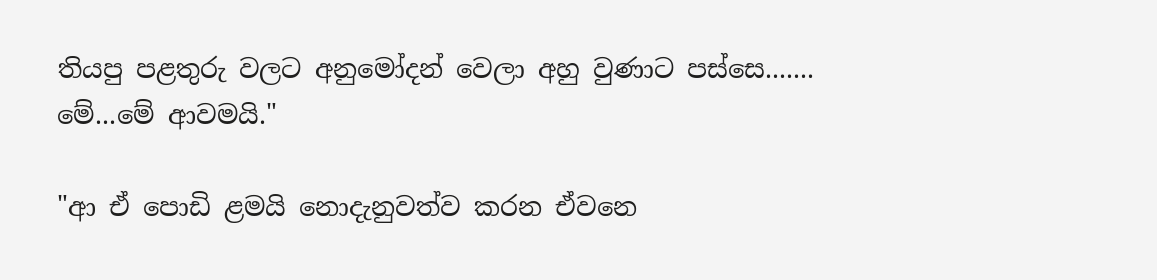තියපු පළතුරු වලට අනුමෝදන් වෙලා අහු වුණාට පස්සෙ.......
මේ...මේ ආවමයි."

"ආ ඒ පොඩි ළමයි නොදැනුවත්ව කරන ඒවනෙ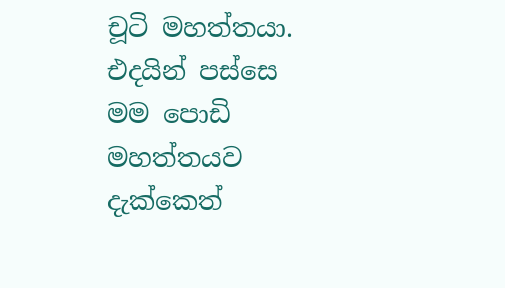චූටි මහත්තයා.
එදයින් පස්සෙ මම පොඩි මහත්තයව දැක්කෙත්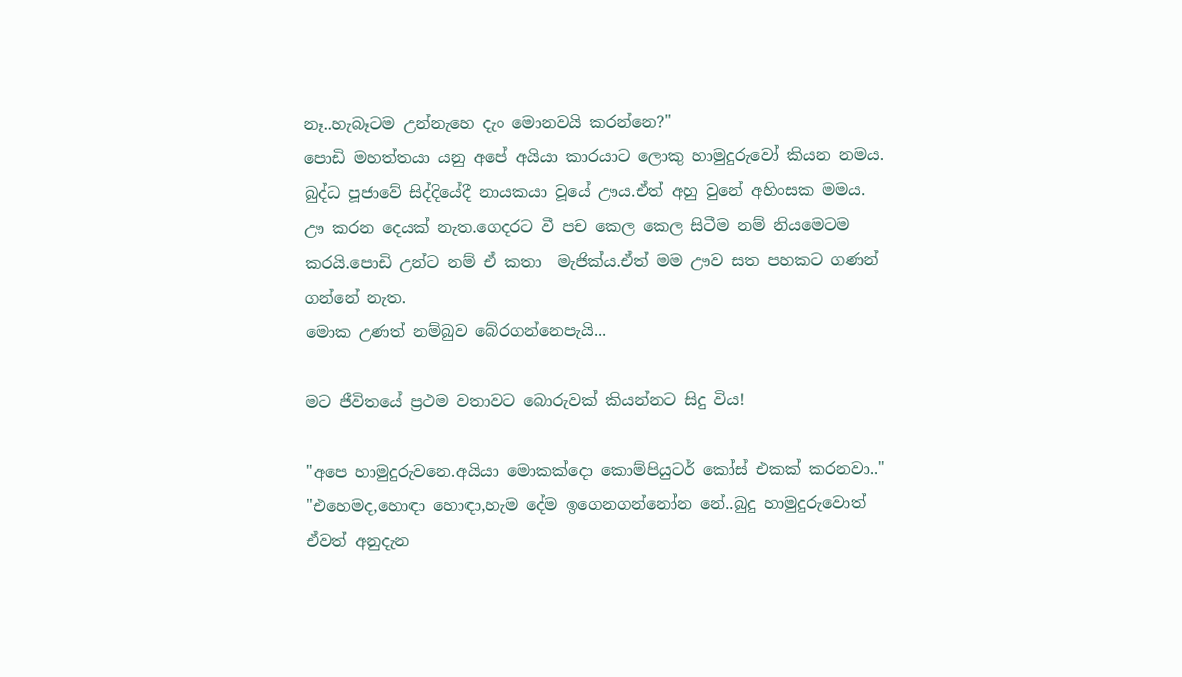නෑ..හැබෑටම උන්නැහෙ දැං මොනවයි කරන්නෙ?"
පොඩි මහත්තයා යනු අපේ අයියා කාරයාට ලොකු හාමුදුරුවෝ කියන නමය.
බුද්ධ පූජාවේ සිද්දියේදී නායකයා වූයේ ඌය.ඒත් අහු වුනේ අහිංසක මමය.
ඌ කරන දෙයක් නැත.ගෙදරට වී පච කෙල කෙල සිටීම නම් නියමෙටම කරයි.පොඩි උන්ට නම් ඒ කතා  මැජික්ය.ඒත් මම ඌව සත පහකට ගණන් ගන්නේ නැත.
මොක උණත් නම්බුව බේරගන්නෙපැයි...

මට ජීවිතයේ ප්‍රථම වතාවට බොරුවක් කියන්නට සිදු විය!

"අපෙ හාමුදුරුවනෙ.අයියා මොකක්දො කොම්පියුටර් කෝස් එකක් කරනවා.."
"එහෙමද,හොඳා හොඳා,හැම දේම ඉගෙනගන්නෝන නේ..බුදු හාමුදුරුවොත් ඒවත් අනුදැන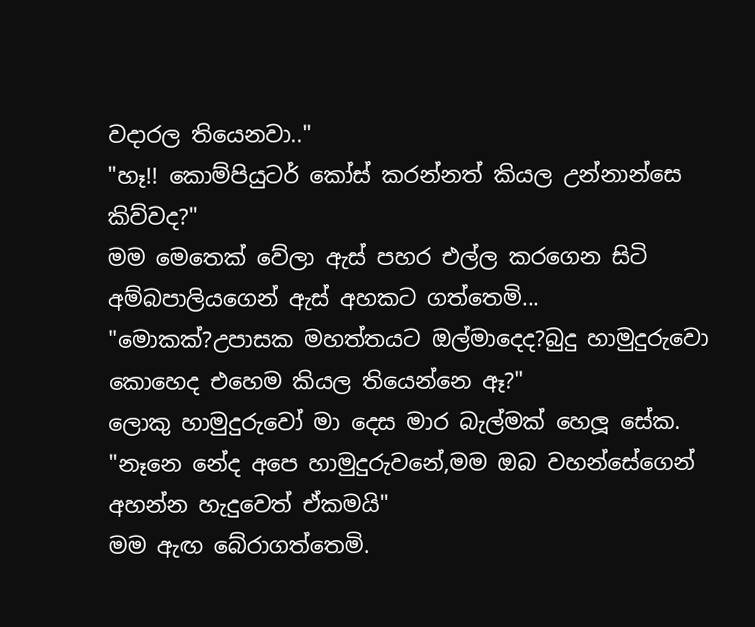වදාරල තියෙනවා.."
"හෑ!! කොම්පියුටර් කෝස් කරන්නත් කියල උන්නාන්සෙ කිව්වද?"
මම මෙතෙක් වේලා ඇස් පහර එල්ල කරගෙන සිටි අම්බපාලියගෙන් ඇස් අහකට ගත්තෙමි...
"මොකක්?උපාසක මහත්තයට ඔල්මාදෙද?බුදු හාමුදුරුවො කොහෙද එහෙම කියල තියෙන්නෙ ඈ?"
ලොකු හාමුදුරුවෝ මා දෙස මාර බැල්මක් හෙලූ සේක.
"නෑනෙ නේද අපෙ හාමුදුරුවනේ,මම ඔබ වහන්සේගෙන් අහන්න හැදුවෙත් ඒකමයි"
මම ඇඟ බේරාගත්තෙමි.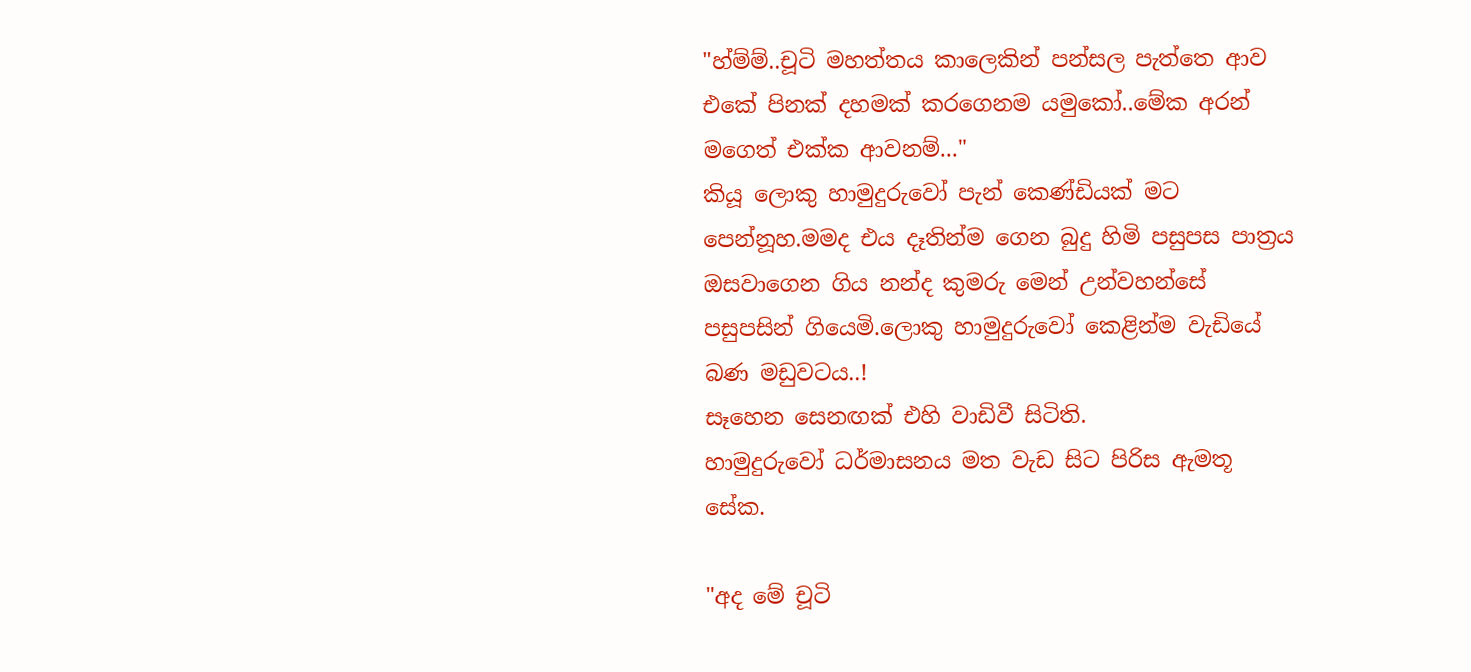"හ්ම්ම්..චූටි මහත්තය කාලෙකින් පන්සල පැත්තෙ ආව එකේ පිනක් දහමක් කරගෙනම යමුකෝ..මේක අරන් මගෙත් එක්ක ආවනම්..."
කියූ ලොකු හාමුදුරුවෝ පැන් කෙණ්ඩියක් මට පෙන්නූහ.මමද එය දෑතින්ම ගෙන බුදු හිමි පසුපස පාත්‍රය ඔසවාගෙන ගිය නන්ද කුමරු මෙන් උන්වහන්සේ පසුපසින් ගියෙමි.ලොකු හාමුදුරුවෝ කෙළින්ම වැඩියේ බණ මඩුවටය..!
සෑහෙන සෙනඟක් එහි වාඩිවී සිටිති.
හාමුදුරුවෝ ධර්මාසනය මත වැඩ සිට පිරිස ඇමතූ සේක.

"අද මේ චූටි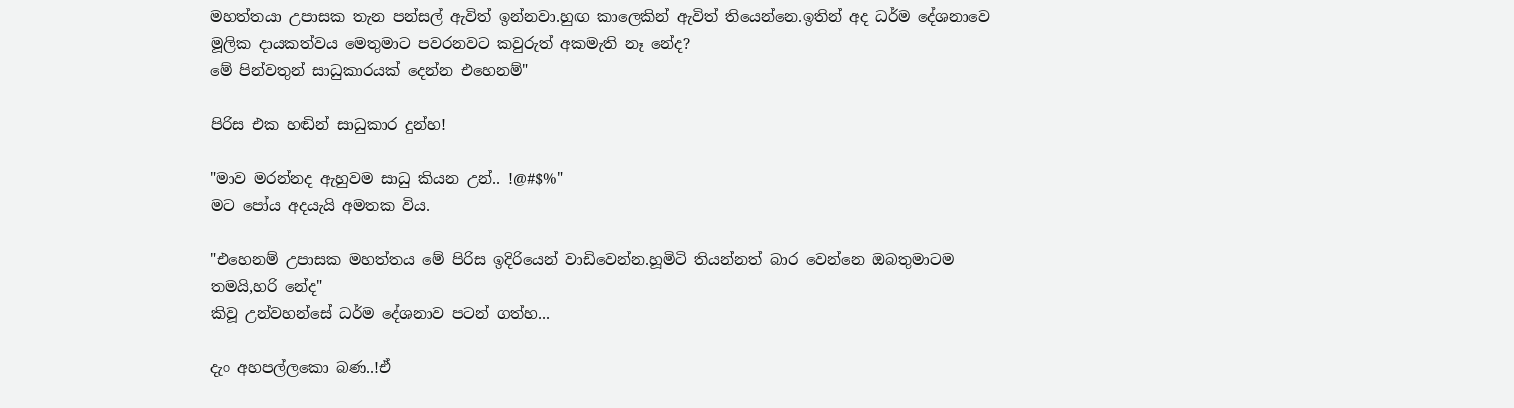මහත්තයා උපාසක තැන පන්සල් ඇවිත් ඉන්නවා.හුඟ කාලෙකින් ඇවිත් තියෙන්නෙ.ඉතින් අද ධර්ම දේශනාවෙ මූලික දායකත්වය මෙතුමාට පවරනවට කවුරුත් අකමැති නෑ නේද?
මේ පින්වතුන් සාධුකාරයක් දෙන්න එහෙනම්"

පිරිස එක හඬින් සාධුකාර දුන්හ!

"මාව මරන්නද ඇහුවම සාධු කියන උන්.. !@#$%"
මට පෝය අදයැයි අමතක විය.

"එහෙනම් උපාසක මහත්තය මේ පිරිස ඉදිරියෙන් වාඩිවෙන්න.හූමිටි තියන්නත් බාර වෙන්නෙ ඔබතුමාටම තමයි,හරි නේද"
කිවූ උන්වහන්සේ ධර්ම දේශනාව පටන් ගත්හ...

දැං අහපල්ලකො බණ..!ඒ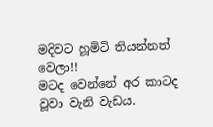මදිවට හූමිටි තියන්නත් වෙලා!!
මටද වෙන්නේ අර කාටද වූවා වැනි වැඩය.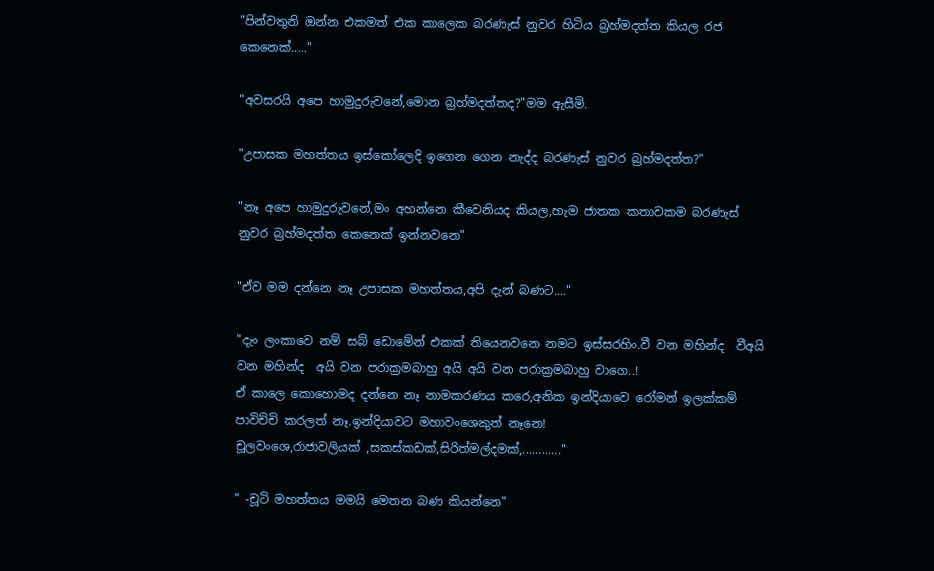"පින්වතුනි ඔන්න එකමත් එක කාලෙක බරණැස් නුවර හිටිය බ්‍රහ්මදත්ත කියල රජ කෙනෙක්....."

"අවසරයි අපෙ හාමුදුරුවනේ,මොන බ්‍රහ්මදත්තද?"මම ඇසීමි.

"උපාසක මහත්තය ඉස්කෝලෙදි ඉගෙන ගෙන නැද්ද බරණැස් නුවර බ්‍රහ්මදත්ත?"

"නෑ අපෙ හාමුදුරුවනේ,මං අහන්නෙ කීවෙනියද කියල,හැම ජාතක කතාවකම බරණැස් නුවර බ්‍රහ්මදත්ත කෙනෙක් ඉන්නවනෙ"

"ඒව මම දන්නෙ නෑ උපාසක මහත්තය,අපි දැන් බණට...."

"දැං ලංකාවෙ නම් සබ් ඩොමේන් එකක් තියෙනවනෙ නමට ඉස්සරහිං.වී වන මහින්ද  වීඅයි වන මහින්ද  අයි වන පරාක්‍රමබාහු අයි අයි වන පරාක්‍රමබාහු වාගෙ..!
ඒ කාලෙ කොහොමද දන්නෙ නෑ නාමකරණය කරෙ,අනික ඉන්දියාවෙ රෝමන් ඉලක්කම් පාවිච්චි කරලත් නෑ.ඉන්දියාවට මහාවංශෙකුත් නෑනෙ!
චූලවංශෙ,රාජාවලියක් ,සකස්කඩක්,සිරිත්මල්දමක්,............"

" -චූටි මහත්තය මමයි මෙතන බණ කියන්නෙ"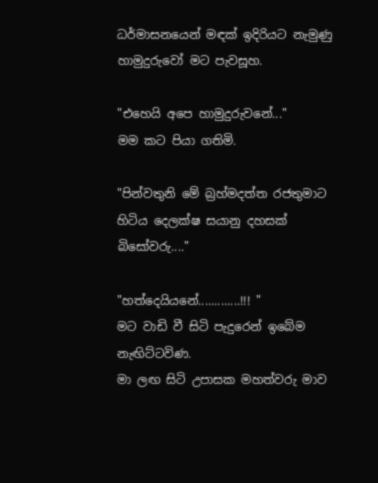ධර්මාසනයෙන් මඳක් ඉදිරියට නැමුණු හාමුදුරුවෝ මට පැවසූහ.

"එහෙයි අපෙ හාමුදුරුවනේ..."
මම කට පියා ගතිමි.

"පින්වතුනි මේ බ්‍රහ්මදත්ත රජතුමාට හිටිය දෙලක්ෂ සයානු දහසක් බිසෝවරු...."

"හත්දෙයියනේ.............!!! "
මට වාඩි වී සිටි පැදුරෙන් ඉබේම නැඟිට්ටවිණ.
මා ලඟ සිටි උපාසක මහත්වරු මාව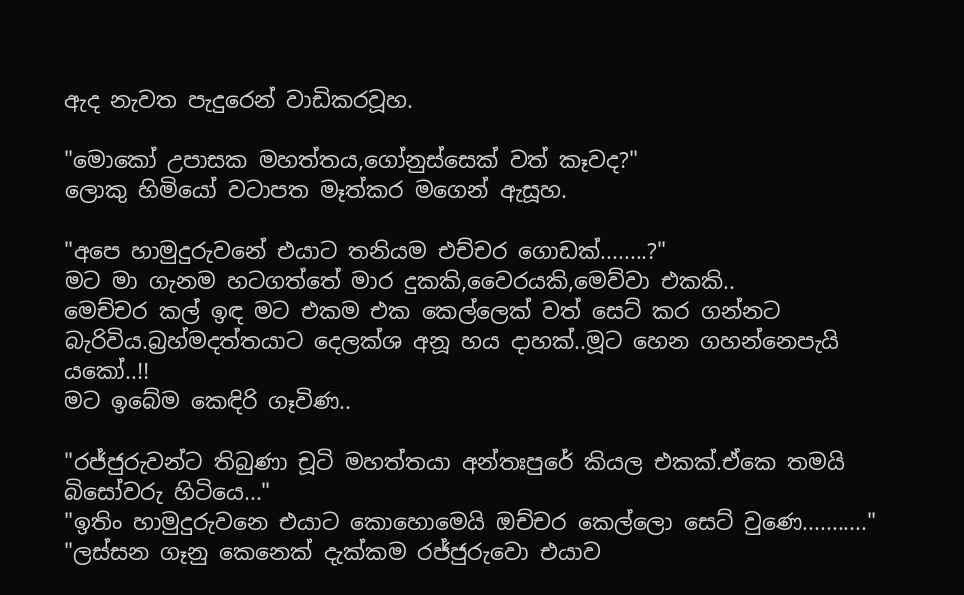ඇද නැවත පැදුරෙන් වාඩිකරවූහ.

"මොකෝ උපාසක මහත්තය,ගෝනුස්සෙක් වත් කෑවද?"
ලොකු හිමියෝ වටාපත මෑත්කර මගෙන් ඇසූහ.

"අපෙ හාමුදුරුවනේ එයාට තනියම එච්චර ගොඩක්........?"
මට මා ගැනම හටගත්තේ මාර දුකකි,වෛරයකි,මෙව්වා එකකි..
මෙච්චර කල් ඉඳ මට එකම එක කෙල්ලෙක් වත් සෙට් කර ගන්නට බැරිවිය.බ්‍රහ්මදත්තයාට දෙලක්ශ අනූ හය දාහක්..මූට හෙන ගහන්නෙපැයි යකෝ..!!
මට ඉබේම කෙඳිරි ගෑවිණ..

"රජ්ජුරුවන්ට තිබුණා චූටි මහත්තයා අන්තඃපුරේ කියල එකක්.ඒකෙ තමයි බිසෝවරු හිටියෙ..."
"ඉතිං හාමුදුරුවනෙ එයාට කොහොමෙයි ඔච්චර කෙල්ලො සෙට් වුණෙ..........."
"ලස්සන ගෑනු කෙනෙක් දැක්කම රජ්ජුරුවො එයාව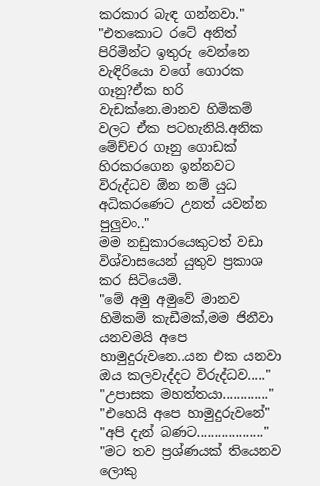කරකාර බැඳ ගන්නවා."
"එතකොට රටේ අනිත් පිරිමින්ට ඉතුරු වෙන්නෙ වැඳිරියො වගේ ගොරක ගෑනු?ඒක හරි වැඩක්නෙ.මානව හිමිකම් වලට ඒක පටහැනියි.අනික මේච්චර ගෑනු ගොඩක් හිරකරගෙන ඉන්නවට විරුද්ධව ඕන නම් යුධ අධිකරණෙට උනත් යවන්න පුලුවං.."
මම නඩුකාරයෙකුටත් වඩා විශ්වාසයෙන් යුතුව ප්‍රකාශ කර සිටියෙමි.
"මේ අමු අමුවේ මානව හිමිකම් කැඩීමක්,මම ජිනීවා යනවමයි අපෙ හාමුදුරුවනෙ..යන එක යනවා ඔය කලවැද්දට විරුද්ධව....."
"උපාසක මහත්තයා............."
"එහෙයි අපෙ හාමුදුරුවනේ"
"අපි දැන් බණට..................."
"මට තව ප්‍රශ්ණයක් තියෙනව ලොකු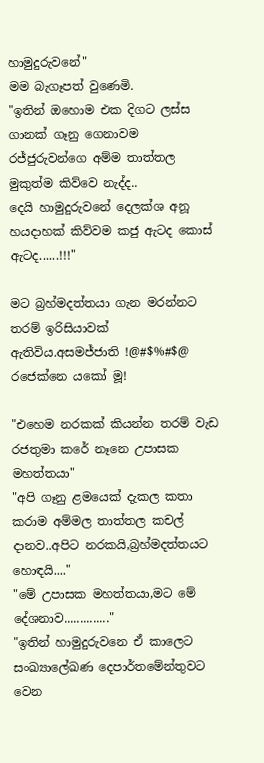හාමුදුරුවනේ"
මම බැගෑපත් වුණෙමි.
"ඉතින් ඔහොම එක දිගට ලස්ස ගානක් ගෑනු ගෙනාවම රජ්ජුරුවන්ගෙ අම්ම තාත්තල මුකුත්ම කිව්වෙ නැද්ද..
දෙයි හාමුදුරුවනේ දෙලක්ශ අනූ හයදාහක් කිව්වම කජු ඇටද කොස් ඇටද......!!!"

මට බ්‍රහ්මදත්තයා ගැන මරන්නට තරම් ඉරිසියාවක් ඇතිවිය.අසමජ්ජාති !@#$%#$@ රජෙක්නෙ යකෝ මූ!

"එහෙම නරකක් කියන්න තරම් වැඩ රජතුමා කරේ නෑනෙ උපාසක මහත්තයා"
"අපි ගෑනු ළමයෙක් දැකල කතා කරාම අම්මල තාත්තල කචල් දානව..අපිට නරකයි,බ්‍රහ්මදත්තයට හොඳයි...."
"මේ උපාසක මහත්තයා,මට මේ දේශනාව.............."
"ඉතින් හාමුදුරුවනෙ ඒ කාලෙට සංඛ්‍යාලේඛණ දෙපාර්තමේන්තුවට වෙන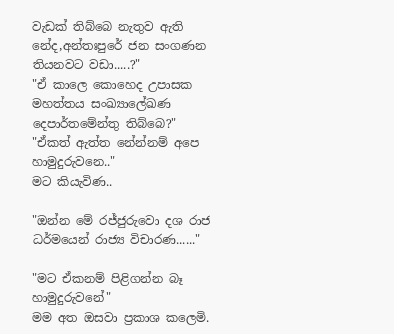වැඩක් තිබ්බෙ නැතුව ඇති නේද,අන්තඃපුරේ ජන සංගණන තියනවට වඩා.....?"
"ඒ කාලෙ කොහෙද උපාසක මහත්තය සංඛ්‍යාලේඛණ දෙපාර්තමේන්තු තිබ්බෙ?"
"ඒකත් ඇත්ත නේන්නම් අපෙ හාමුදුරුවනෙ.."
මට කියැවිණ..

"ඔන්න මේ රජ්ජුරුවො දශ රාජ ධර්මයෙන් රාජ්‍ය විචාරණ......"

"මට ඒකනම් පිළිගන්න බෑ හාමුදුරුවනේ"
මම අත ඔසවා ප්‍රකාශ කලෙමි.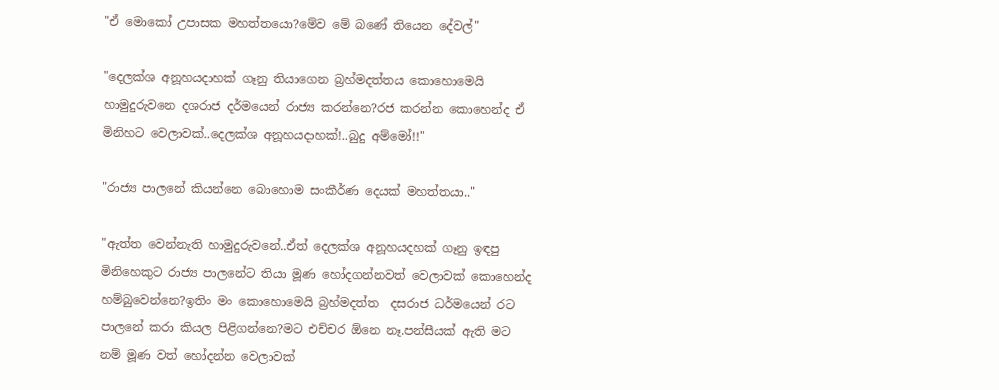"ඒ මොකෝ උපාසක මහත්තයො?මේව මේ බණේ තියෙන දේවල්"

"දෙලක්ශ අනූහයදාහක් ගෑනු තියාගෙන බ්‍රහ්මදත්තය කොහොමෙයි හාමුදුරුවනෙ දශරාජ දර්මයෙන් රාජ්‍ය කරන්නෙ?රජ කරන්න කොහෙන්ද ඒ මිනිහට වෙලාවක්..දෙලක්ශ අනූහයදාහක්!..බුදු අම්මෝ!!"

"රාජ්‍ය පාලනේ කියන්නෙ බොහොම සංකීර්ණ දෙයක් මහත්තයා.."

"ඇත්ත වෙන්නැති හාමුදුරුවනේ..ඒත් දෙලක්ශ අනූහයදහක් ගෑනු ඉඳපු මිනිහෙකුට රාජ්‍ය පාලනේට තියා මූණ හෝදගන්නවත් වෙලාවක් කොහෙන්ද හම්බුවෙන්නෙ?ඉතිං මං කොහොමෙයි බ්‍රහ්මදත්ත  දසරාජ ධර්මයෙන් රට පාලනේ කරා කියල පිළිගන්නෙ?මට එච්චර ඕනෙ නෑ.පන්සීයක් ඇති මට නම් මූණ වත් හෝදන්න වෙලාවක්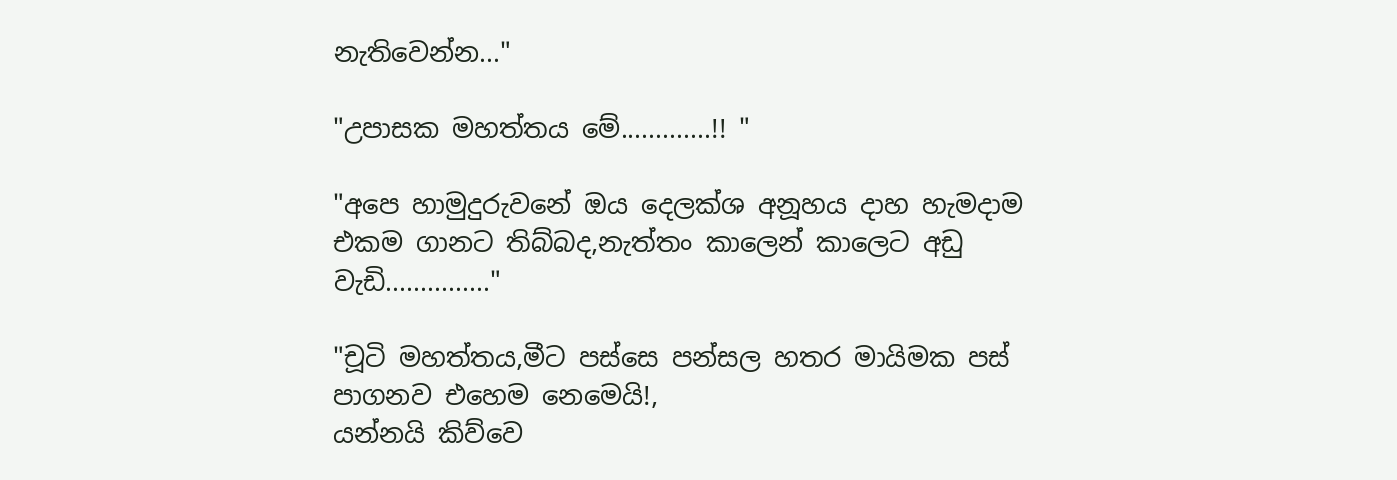නැතිවෙන්න..."

"උපාසක මහත්තය මේ.............!! "

"අපෙ හාමුදුරුවනේ ඔය දෙලක්ශ අනූහය දාහ හැමදාම එකම ගානට තිබ්බද,නැත්තං කාලෙන් කාලෙට අඩු වැඩි..............."

"චූටි මහත්තය,මීට පස්සෙ පන්සල හතර මායිමක පස් පාගනව එහෙම නෙමෙයි!,
යන්නයි කිව්වෙ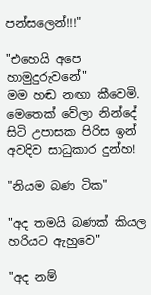පන්සලෙන්!!!"

"එහෙයි අපෙ හාමුදුරුවනේ"
මම හඬ නඟා කීවෙමි.
මෙතෙක් වේලා නින්දේ සිටි උපාසක පිරිස ඉන් අවදිව සාධුකාර දුන්හ!

"නියම බණ ටික"

"අද තමයි බණක් කියල හරියට ඇහුවෙ"

"අද නම්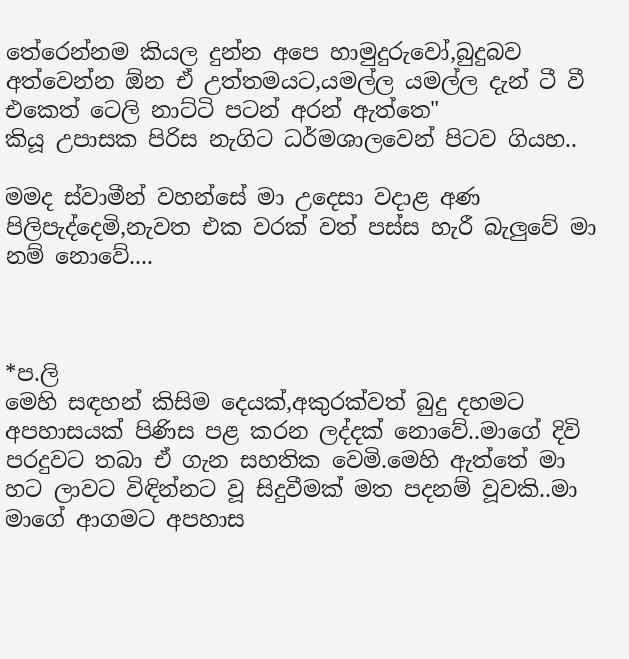තේරෙන්නම කියල දුන්න අපෙ හාමුදුරුවෝ,බුදුබව අත්වෙන්න ඕන ඒ උත්තමයට,යමල්ල යමල්ල දැන් ටී වී එකෙත් ටෙලි නාට්ටි පටන් අරන් ඇත්තෙ"
කියූ උපාසක පිරිස නැගිට ධර්මශාලවෙන් පිටව ගියහ..

මමද ස්වාමීන් වහන්සේ මා උදෙසා වදාළ අණ පිලිපැද්දෙමි,නැවත එක වරක් වත් පස්ස හැරී බැලුවේ මා නම් නොවේ....



*ප.ලි
මෙහි සඳහන් කිසිම දෙයක්,අකුරක්වත් බුදු දහමට අපහාසයක් පිණිස පළ කරන ලද්දක් නොවේ..මාගේ දිවි පරදුවට තබා ඒ ගැන සහතික වෙමි.මෙහි ඇත්තේ මා හට ලාවට විඳින්නට වූ සිදුවීමක් මත පදනම් වූවකි..මා මාගේ ආගමට අපහාස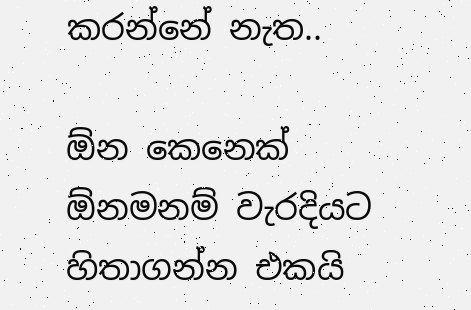කරන්නේ නැත..

ඕන කෙනෙක් ඕනමනම් වැරදියට හිතාගන්න එකයි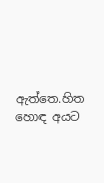ඇත්තෙ.හිත හොඳ අයට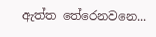ඇත්ත තේරෙනවනෙ...